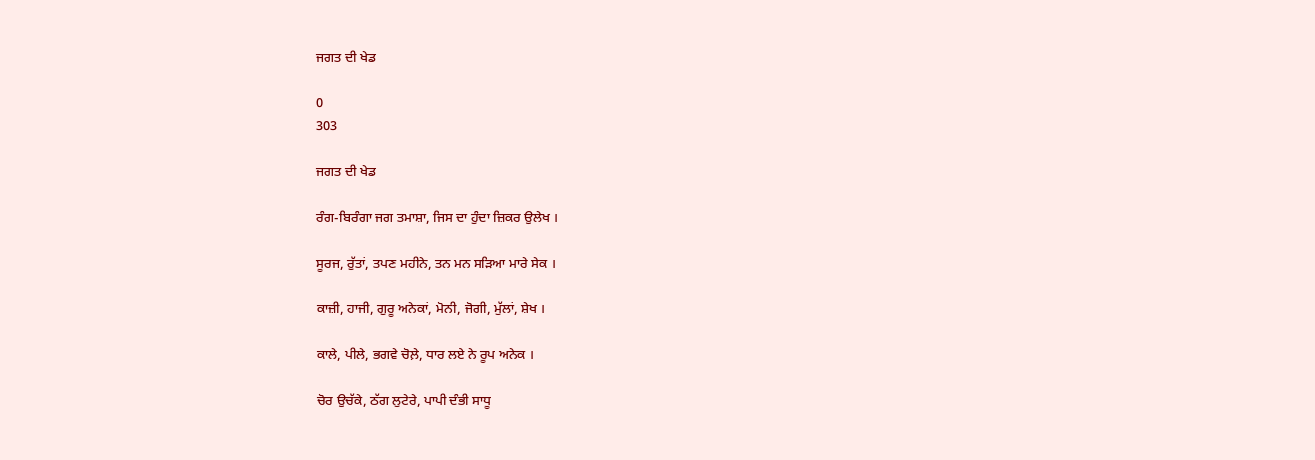ਜਗਤ ਦੀ ਖੇਡ

0
303

ਜਗਤ ਦੀ ਖੇਡ

ਰੰਗ-ਬਿਰੰਗਾ ਜਗ ਤਮਾਸ਼ਾ, ਜਿਸ ਦਾ ਹੁੰਦਾ ਜ਼ਿਕਰ ਉਲੇਖ ।

ਸੂਰਜ, ਰੁੱਤਾਂ, ਤਪਣ ਮਹੀਨੇ, ਤਨ ਮਨ ਸੜਿਆ ਮਾਰੇ ਸੇਕ ।

ਕਾਜ਼ੀ, ਹਾਜੀ, ਗੁਰੂ ਅਨੇਕਾਂ, ਮੋਨੀ, ਜੋਗੀ, ਮੁੱਲਾਂ, ਸ਼ੇਖ ।

ਕਾਲੇ, ਪੀਲੇ, ਭਗਵੇ ਚੋਲ਼ੇ, ਧਾਰ ਲਏ ਨੇ ਰੂਪ ਅਨੇਕ ।

ਚੋਰ ਉਚੱਕੇ, ਠੱਗ ਲੁਟੇਰੇ, ਪਾਪੀ ਦੰਭੀ ਸਾਧੂ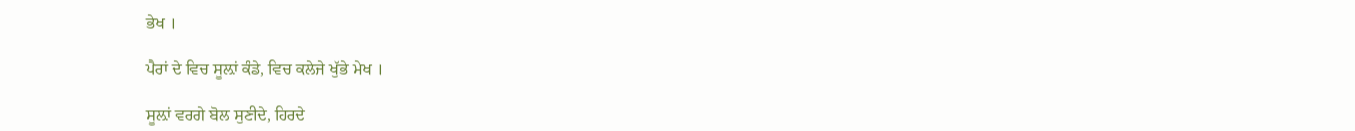ਭੇਖ ।

ਪੈਰਾਂ ਦੇ ਵਿਚ ਸੂਲ਼ਾਂ ਕੰਡੇ, ਵਿਚ ਕਲੇਜੇ ਖੁੱਭੇ ਮੇਖ ।

ਸੂਲ਼ਾਂ ਵਰਗੇ ਬੋਲ ਸੁਣੀਦੇ, ਹਿਰਦੇ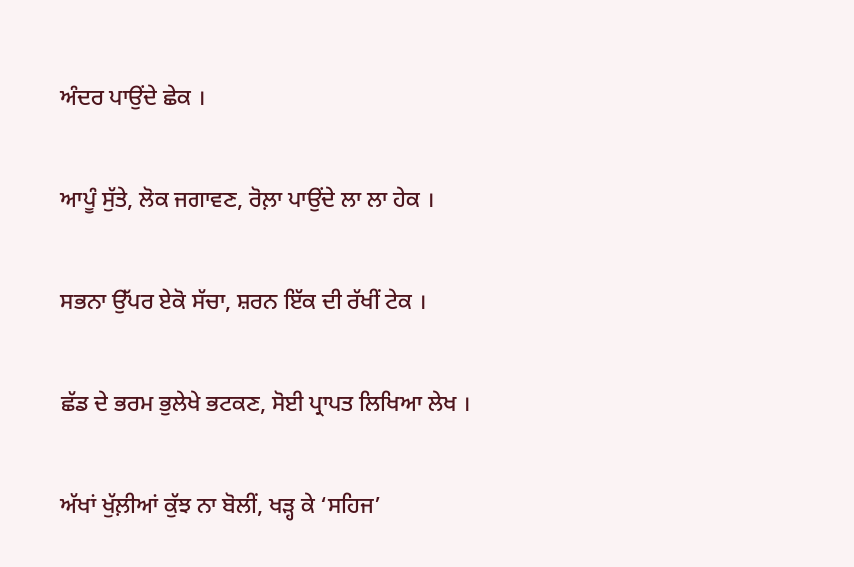ਅੰਦਰ ਪਾਉਂਦੇ ਛੇਕ ।

ਆਪੂੰ ਸੁੱਤੇ, ਲੋਕ ਜਗਾਵਣ, ਰੋਲ਼ਾ ਪਾਉਂਦੇ ਲਾ ਲਾ ਹੇਕ ।

ਸਭਨਾ ਉੱਪਰ ਏਕੋ ਸੱਚਾ, ਸ਼ਰਨ ਇੱਕ ਦੀ ਰੱਖੀਂ ਟੇਕ ।

ਛੱਡ ਦੇ ਭਰਮ ਭੁਲੇਖੇ ਭਟਕਣ, ਸੋਈ ਪ੍ਰਾਪਤ ਲਿਖਿਆ ਲੇਖ ।

ਅੱਖਾਂ ਖੁੱਲ਼ੀਆਂ ਕੁੱਝ ਨਾ ਬੋਲੀਂ, ਖੜ੍ਹ ਕੇ ‘ਸਹਿਜ’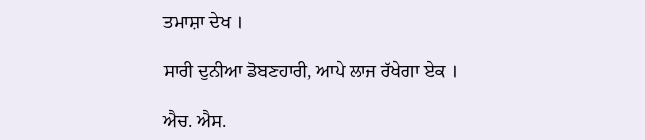ਤਮਾਸ਼ਾ ਦੇਖ ।

ਸਾਰੀ ਦੁਨੀਆ ਡੋਬਣਹਾਰੀ, ਆਪੇ ਲਾਜ ਰੱਖੇਗਾ ਏਕ ।

ਐਚ. ਐਸ.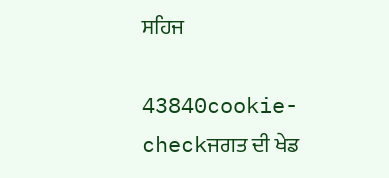ਸਹਿਜ

43840cookie-checkਜਗਤ ਦੀ ਖੇਡ